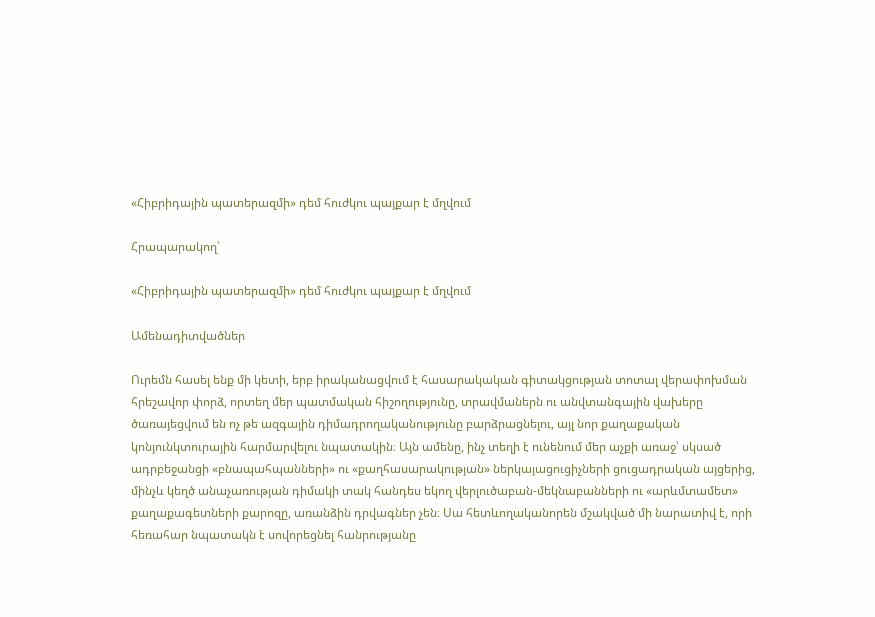«Հիբրիդային պատերազմի» դեմ հուժկու պայքար է մղվում

Հրապարակող՝

«Հիբրիդային պատերազմի» դեմ հուժկու պայքար է մղվում

Ամենադիտվածներ

Ուրեմն հասել ենք մի կետի, երբ իրականացվում է հասարակական գիտակցության տոտալ վերափոխման հրեշավոր փորձ, որտեղ մեր պատմական հիշողությունը, տրավմաներն ու անվտանգային վախերը ծառայեցվում են ոչ թե ազգային դիմադրողականությունը բարձրացնելու, այլ նոր քաղաքական կոնյունկտուրային հարմարվելու նպատակին։ Այն ամենը, ինչ տեղի է ունենում մեր աչքի առաջ՝ սկսած ադրբեջանցի «բնապահպանների» ու «քաղհասարակության» ներկայացուցիչների ցուցադրական այցերից, մինչև կեղծ անաչառության դիմակի տակ հանդես եկող վերլուծաբան-մեկնաբանների ու «արևմտամետ» քաղաքագետների քարոզը, առանձին դրվագներ չեն։ Սա հետևողականորեն մշակված մի նարատիվ է, որի հեռահար նպատակն է սովորեցնել հանրությանը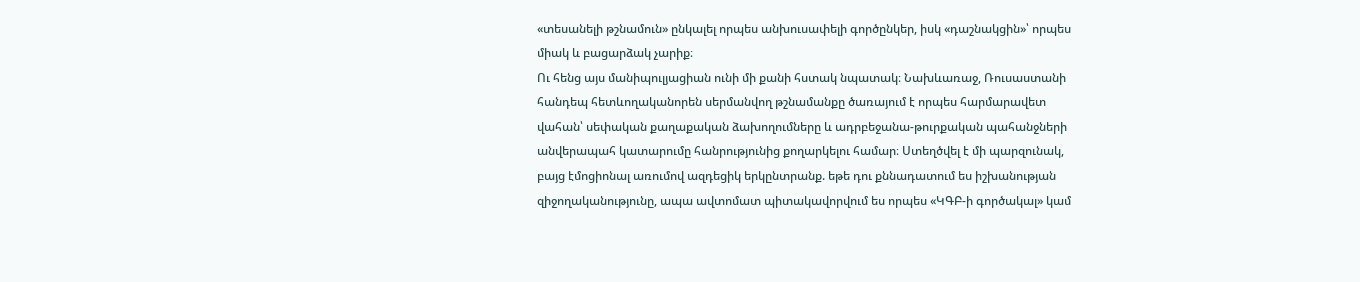«տեսանելի թշնամուն» ընկալել որպես անխուսափելի գործընկեր, իսկ «դաշնակցին»՝ որպես միակ և բացարձակ չարիք։
Ու հենց այս մանիպուլյացիան ունի մի քանի հստակ նպատակ։ Նախևառաջ, Ռուսաստանի հանդեպ հետևողականորեն սերմանվող թշնամանքը ծառայում է որպես հարմարավետ վահան՝ սեփական քաղաքական ձախողումները և ադրբեջանա-թուրքական պահանջների անվերապահ կատարումը հանրությունից քողարկելու համար։ Ստեղծվել է մի պարզունակ, բայց էմոցիոնալ առումով ազդեցիկ երկընտրանք. եթե դու քննադատում ես իշխանության զիջողականությունը, ապա ավտոմատ պիտակավորվում ես որպես «ԿԳԲ-ի գործակալ» կամ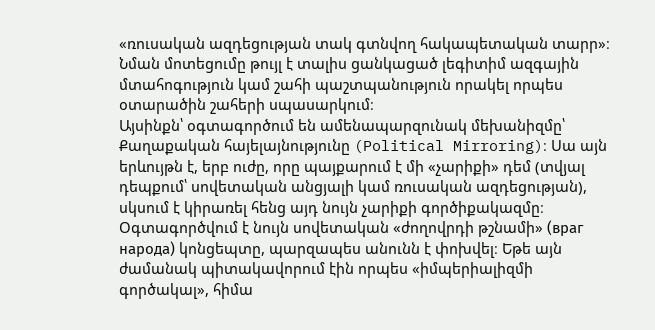«ռուսական ազդեցության տակ գտնվող հակապետական տարր»։ Նման մոտեցումը թույլ է տալիս ցանկացած լեգիտիմ ազգային մտահոգություն կամ շահի պաշտպանություն որակել որպես օտարածին շահերի սպասարկում։
Այսինքն՝ օգտագործում են ամենապարզունակ մեխանիզմը՝ Քաղաքական հայելայնությունը (Political Mirroring)։ Սա այն երևույթն է, երբ ուժը, որը պայքարում է մի «չարիքի» դեմ (տվյալ դեպքում՝ սովետական անցյալի կամ ռուսական ազդեցության), սկսում է կիրառել հենց այդ նույն չարիքի գործիքակազմը։ Օգտագործվում է նույն սովետական «ժողովրդի թշնամի» (враг народа) կոնցեպտը, պարզապես անունն է փոխվել։ Եթե այն ժամանակ պիտակավորում էին որպես «իմպերիալիզմի գործակալ», հիմա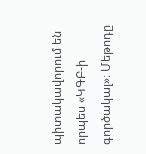պիտակավորում են որպես «ԿԳԲ-ի գործակալ»։ Մեթոդը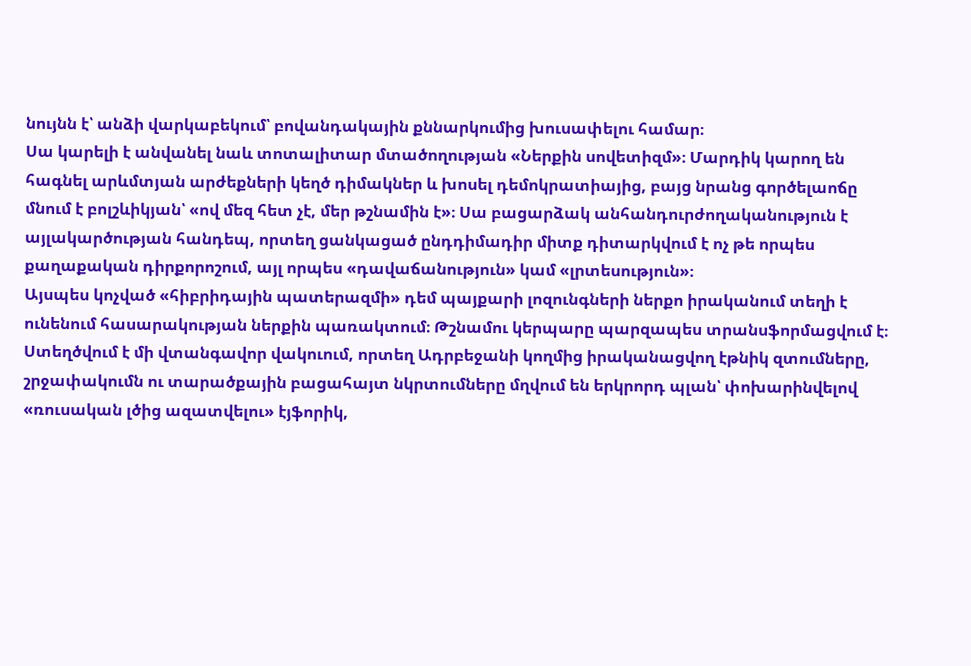նույնն է՝ անձի վարկաբեկում՝ բովանդակային քննարկումից խուսափելու համար։
Սա կարելի է անվանել նաև տոտալիտար մտածողության «Ներքին սովետիզմ»։ Մարդիկ կարող են հագնել արևմտյան արժեքների կեղծ դիմակներ և խոսել դեմոկրատիայից, բայց նրանց գործելաոճը մնում է բոլշևիկյան՝ «ով մեզ հետ չէ, մեր թշնամին է»։ Սա բացարձակ անհանդուրժողականություն է այլակարծության հանդեպ, որտեղ ցանկացած ընդդիմադիր միտք դիտարկվում է ոչ թե որպես քաղաքական դիրքորոշում, այլ որպես «դավաճանություն» կամ «լրտեսություն»։
Այսպես կոչված «հիբրիդային պատերազմի» դեմ պայքարի լոզունգների ներքո իրականում տեղի է ունենում հասարակության ներքին պառակտում։ Թշնամու կերպարը պարզապես տրանսֆորմացվում է։ Ստեղծվում է մի վտանգավոր վակուում, որտեղ Ադրբեջանի կողմից իրականացվող էթնիկ զտումները, շրջափակումն ու տարածքային բացահայտ նկրտումները մղվում են երկրորդ պլան՝ փոխարինվելով «ռուսական լծից ազատվելու» էյֆորիկ,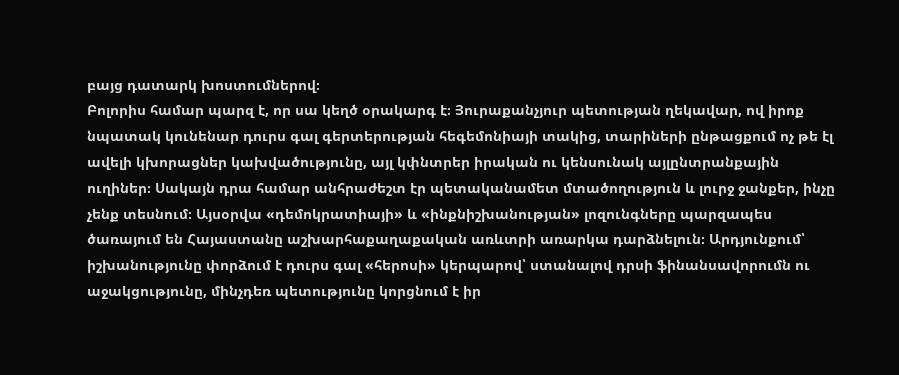բայց դատարկ խոստումներով։
Բոլորիս համար պարզ է, որ սա կեղծ օրակարգ է։ Յուրաքանչյուր պետության ղեկավար, ով իրոք նպատակ կունենար դուրս գալ գերտերության հեգեմոնիայի տակից, տարիների ընթացքում ոչ թե էլ ավելի կխորացներ կախվածությունը, այլ կփնտրեր իրական ու կենսունակ այլընտրանքային ուղիներ։ Սակայն դրա համար անհրաժեշտ էր պետականամետ մտածողություն և լուրջ ջանքեր, ինչը չենք տեսնում։ Այսօրվա «դեմոկրատիայի» և «ինքնիշխանության» լոզունգները պարզապես ծառայում են Հայաստանը աշխարհաքաղաքական առևտրի առարկա դարձնելուն։ Արդյունքում՝ իշխանությունը փորձում է դուրս գալ «հերոսի» կերպարով՝ ստանալով դրսի ֆինանսավորումն ու աջակցությունը, մինչդեռ պետությունը կորցնում է իր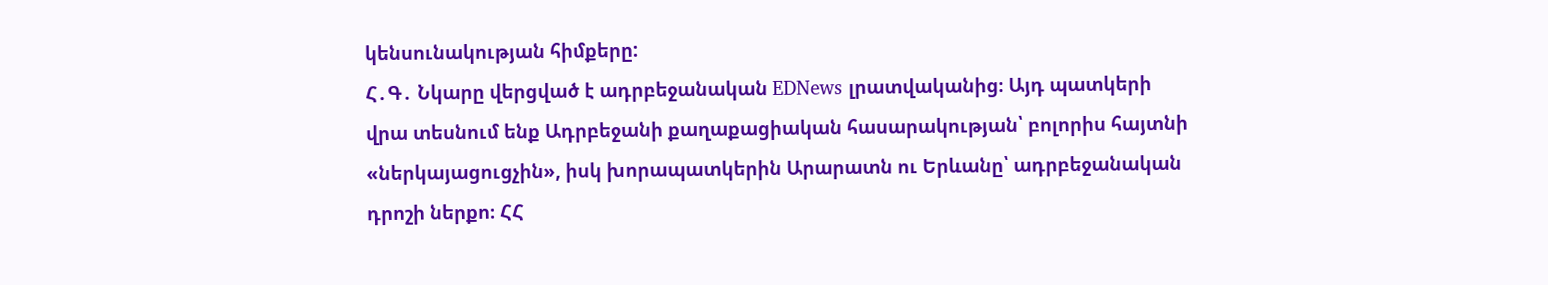կենսունակության հիմքերը:
Հ․Գ․ Նկարը վերցված է ադրբեջանական EDNews լրատվականից։ Այդ պատկերի վրա տեսնում ենք Ադրբեջանի քաղաքացիական հասարակության՝ բոլորիս հայտնի «ներկայացուցչին», իսկ խորապատկերին Արարատն ու Երևանը՝ ադրբեջանական դրոշի ներքո։ ՀՀ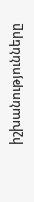իշխանությունները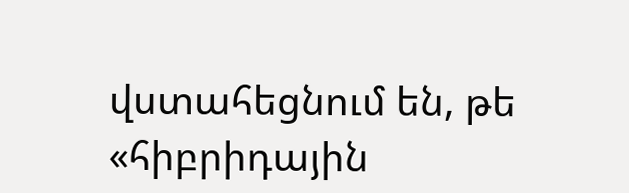վստահեցնում են, թե «հիբրիդային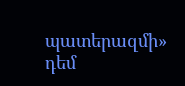պատերազմի» դեմ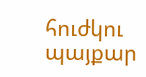հուժկու պայքար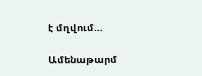է մղվում…

Ամենաթարմ